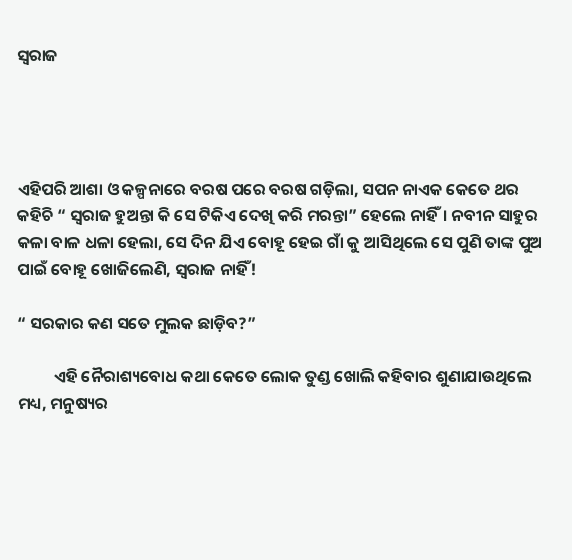ସ୍ବରାଜ




ଏହିପରି ଆଶା ଓ କଳ୍ପନାରେ ବରଷ ପରେ ବରଷ ଗଡ଼ିଲା, ସପନ ନାଏକ କେତେ ଥର କହିଚି “ ସ୍ବରାଜ ହୁଅନ୍ତା କି ସେ ଟିକିଏ ଦେଖି କରି ମରନ୍ତା” ହେଲେ ନାହିଁ। ନବୀନ ସାହୁର କଳା ବାଳ ଧଳା ହେଲା, ସେ ଦିନ ଯିଏ ବୋହୂ ହେଇ ଗାଁ କୁ ଆସିଥିଲେ ସେ ପୁଣି ତାଙ୍କ ପୁଅ ପାଇଁ ବୋହୂ ଖୋଜିଲେଣି, ସ୍ବରାଜ ନାହିଁ!

“ ସରକାର କଣ ସତେ ମୁଲକ ଛାଡ଼ିବ‍?”

          ଏହି ନୈରାଶ୍ୟବୋଧ କଥା କେତେ ଲୋକ ତୁଣ୍ଡ ଖୋଲି କହିବାର ଶୁଣାଯାଉଥିଲେ ମଧ୍ୟ, ମନୁଷ୍ୟର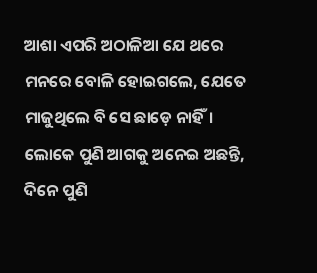ଆଶା ଏପରି ଅଠାଳିଆ ଯେ ଥରେ ମନରେ ବୋଳି ହୋଇଗଲେ, ଯେତେ ମାଜୁଥିଲେ ବି ସେ ଛାଡ଼େ ନାହିଁ। ଲୋକେ ପୁଣି ଆଗକୁ ଅନେଇ ଅଛନ୍ତି, ଦିନେ ପୁଣି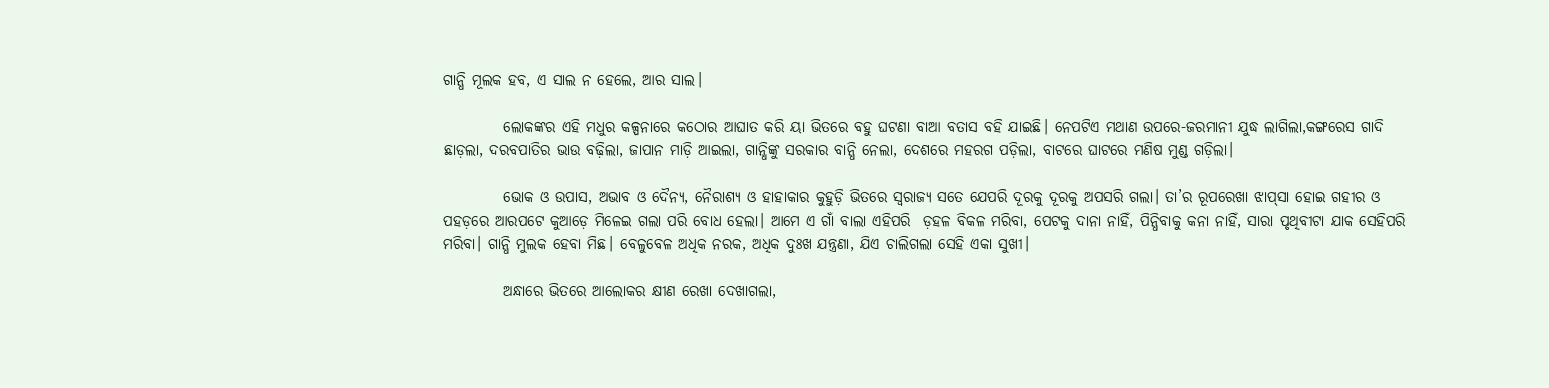ଗାନ୍ଧି ମୂଲକ ହବ, ଏ ସାଲ ନ ହେଲେ, ଆର ସାଲ।

          ଲୋକଙ୍କର ଏହି ମଧୁର କଳ୍ପନାରେ କଠୋର ଆଘାତ କରି ୟା ଭିତରେ ବହୁ ଘଟଣା ବାଆ ବତାସ ବହି ଯାଇଛି। ନେପଟିଏ ମଥାଣ ଉପରେ-ଜରମାନୀ ଯୁଦ୍ଧ ଲାଗିଲା,କଙ୍ଗରେସ ଗାଦି ଛାଡ଼ଲା, ଦରବପାତିର ଭାଉ ବଢ଼ିଲା, ଜାପାନ ମାଡ଼ି ଆଇଲା, ଗାନ୍ଧିଙ୍କୁ ସରକାର ବାନ୍ଧି ନେଲା, ଦେଶରେ ମହରଗ ପଡ଼ିଲା, ବାଟରେ ଘାଟରେ ମଣିଷ ମୁଣ୍ଡ ଗଡ଼ିଲା।

          ଭୋକ ଓ ଉପାସ, ଅଭାବ ଓ ଦୈନ୍ୟ, ନୈରାଶ୍ୟ ଓ ହାହାକାର କୁହୁଡ଼ି ଭିତରେ ସ୍ବରାଜ୍ୟ ସତେ ଯେପରି ଦୂରକୁ ଦୂରକୁ ଅପସରି ଗଲା। ତା’ର ରୂପରେଖା ଝାପ୍‌ସା ହୋଇ ଗହୀର ଓ ପହଡ଼ରେ ଆରପଟେ କୁଆଡ଼େ ମିଳେଇ ଗଲା ପରି ବୋଧ ହେଲା। ଆମେ ଏ ଗାଁ ବାଲା ଏହିପରି  ଡ଼ହଳ ବିକଳ ମରିବା, ପେଟକୁ ଦାନା ନାହିଁ, ପିନ୍ଧିବାକୁ କନା ନାହିଁ, ସାରା ପୃଥିବୀଟା ଯାକ ସେହିପରି ମରିବା। ଗାନ୍ଧି ମୁଲକ ହେବା ମିଛ। ବେଳୁବେଳ ଅଧିକ ନରକ, ଅଧିକ ଦୁଃଖ ଯନ୍ତ୍ରଣା, ଯିଏ ଚାଲିଗଲା ସେହି ଏକା ସୁଖୀ।

          ଅନ୍ଧାରେ ଭିତରେ ଆଲୋକର କ୍ଷୀଣ ରେଖା ଦେଖାଗଲା,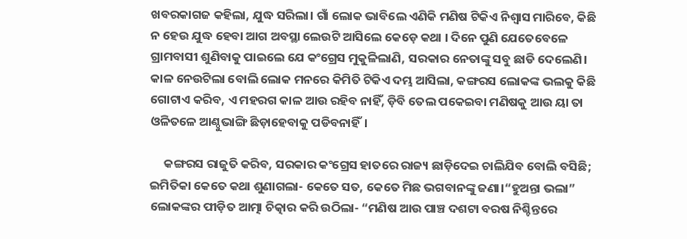ଖବରକାଗଜ କହିଲା, ଯୁଦ୍ଧ ସରିଲା। ଗାଁ ଲୋକ ଭାବିଲେ ଏଣିକି ମଣିଷ ଟିକିଏ ନିଶ୍ବାସ ମାରିବେ, କିଛି ନ ହେଉ ଯୁଦ୍ଧ ହେବା ଆଗ ଅବସ୍ଥା ଲେଉଟି ଆସିଲେ କେଡ଼େ କଥା । ଦିନେ ପୁଣି ଯେତେବେଳେ  ଗ୍ରାମବାସୀ ଶୁଣିବାକୁ ପାଇଲେ ଯେ କଂଗ୍ରେସ ମୁକୁଳିଲାଣି, ସରକାର ନେତାଙ୍କୁ ସବୁ ଛାଡି ଦେଲେଣି। କାଳ ନେଉଟିଲା ବୋଲି ଲୋକ ମନରେ କିମିତି ଟିକିଏ ଦମ୍ଭ ଆସିଲା, କଙ୍ଗରସ ଲୋକଙ୍କ ଭଲକୁ କିଛି ଗୋଟାଏ କରିବ, ଏ ମହରଗ କାଳ ଆଉ ରହିବ ନାହିଁ, ଡ଼ିବି ତେଲ ପକେଇବା ମଣିଷକୁ ଆଉ ୟା ତା ଓଳିତଳେ ଆଣ୍ଠୁଭାଙ୍ଗି ଛିଡ଼ାହେବାକୁ ପଡିବନାହିଁ।

     କଙ୍ଗରସ ରାଜୁତି କରିବ, ସରକାର କଂଗ୍ରେସ ହାତରେ ରାଜ୍ୟ ଛାଡ଼ିଦେଇ ଚାଲିଯିବ ବୋଲି ବସିଛି; ଇମିତିକା କେତେ କଥା ଶୁଣାଗଲା- କେତେ ସତ, କେତେ ମିଛ ଭଗବାନଙ୍କୁ ଜଣା।“ହୁଅନ୍ତା ଭଲା” ଲୋକଙ୍କର ପୀଡ଼ିତ ଆତ୍ମା ଚିତ୍କାର କରି ଉଠିଲା- “ମଣିଷ ଆଉ ପାଞ୍ଚ ଦଶଟା ବରଷ ନିଶ୍ଚିନ୍ତରେ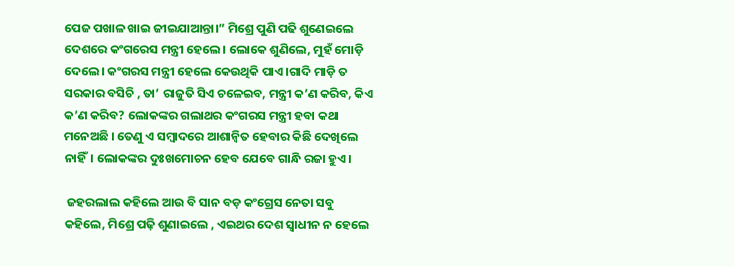ପେଜ ପଖାଳ ଖାଇ ଜୀଇଯାଆନ୍ତା।” ମିଶ୍ରେ ପୁଣି ପଢି ଶୁଣେଇଲେ ଦେଶରେ କଂଗରେସ ମନ୍ତ୍ରୀ ହେଲେ। ଲୋକେ ଶୁଣିଲେ, ମୁହଁ ମୋଡ଼ି ଦେଲେ। କଂଗରସ ମନ୍ତ୍ରୀ ହେଲେ କେଉଥିକି ପାଏ ।ଗାଦି ମାଡ଼ି ତ ସରକାର ବସିଚି , ତା’ ରାଜୁତି ସିଏ ଚଳେଇବ, ମନ୍ତ୍ରୀ କ’ଣ କରିବ, କିଏ କ’ଣ କରିବ? ଲୋକଙ୍କର ଗଲାଥର କଂଗରସ ମନ୍ତ୍ରୀ ହବା କଥା ମନେଅଛି । ତେଣୁ ଏ ସମ୍ବାଦରେ ଆଶାନ୍ବିତ ହେବାର କିଛି ଦେଖିଲେ ନାହିଁ। ଲୋକଙ୍କର ଦୁଃଖମୋଚନ ହେବ ଯେବେ ଗାନ୍ଧି ରଜା ହୁଏ।

 ଜହରଲାଲ କହିଲେ ଆଉ ବି ସାନ ବଡ଼ କଂଗ୍ରେସ ନେତା ସବୁ କହିଲେ, ମିଶ୍ରେ ପଢ଼ି ଶୁଣାଇଲେ , ଏଇଥର ଦେଶ ସ୍ବାଧୀନ ନ ହେଲେ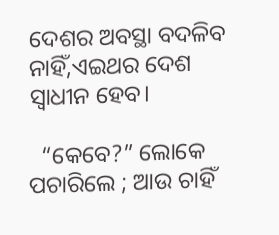ଦେଶର ଅବସ୍ଥା ବଦଳିବ ନାହିଁ,ଏଇଥର ଦେଶ ସ୍ବାଧୀନ ହେବ।

  “କେବେ?” ଲୋକେ ପଚାରିଲେ ; ଆଉ ଚାହିଁ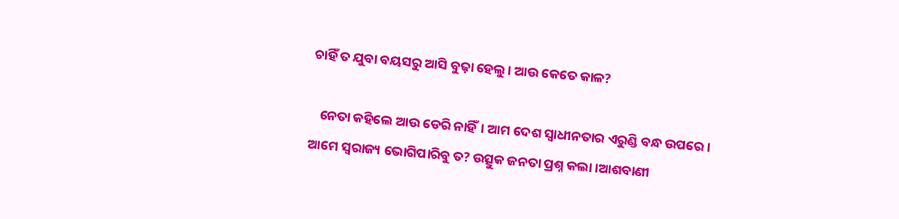ଚାହିଁ ତ ଯୁବା ବୟସରୁ ଆସି ବୁଢ଼ା ହେଲୁ। ଆଉ କେତେ କାଳ?

   ନେତା କହିଲେ ଆଉ ଡେରି ନାହିଁ। ଆମ ଦେଶ ସ୍ବାଧୀନତାର ଏରୁଣ୍ଡି ବନ୍ଧ ଉପରେ । ଆମେ ସ୍ବରାଜ୍ୟ ଭୋଗିପାରିବୁ ତ? ଉତ୍ସୁକ ଜନତା ପ୍ରଶ୍ନ କଲା।ଆଶବାଣୀ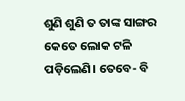ଶୁଣି ଶୁଣି ତ ତାଙ୍କ ସାଙ୍ଗର କେତେ ଲୋକ ଟଳି ପଡ଼ିଲେଣି। ତେବେ- ବି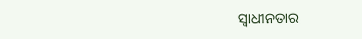ସ୍ବାଧୀନତାର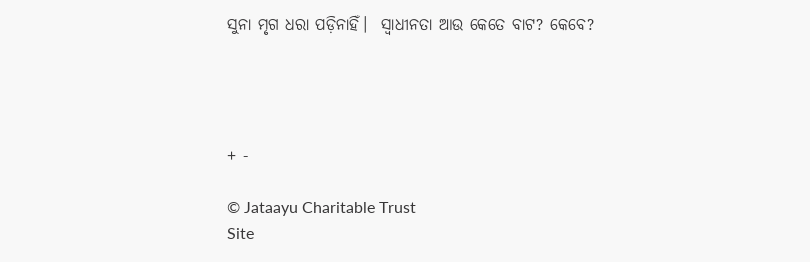ସୁନା ମୃଗ ଧରା ପଡ଼ିନାହିଁ।  ସ୍ବାଧୀନତା ଆଉ କେତେ ବାଟ? କେବେ?




+ -

© Jataayu Charitable Trust
Site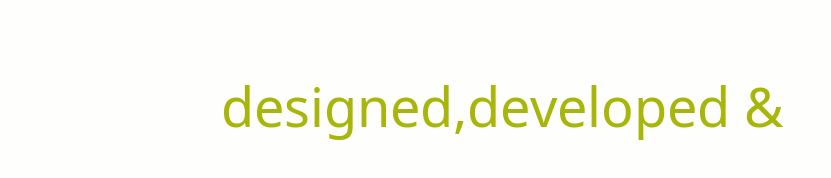designed,developed &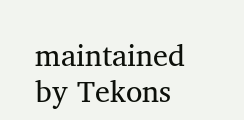maintained by Tekons